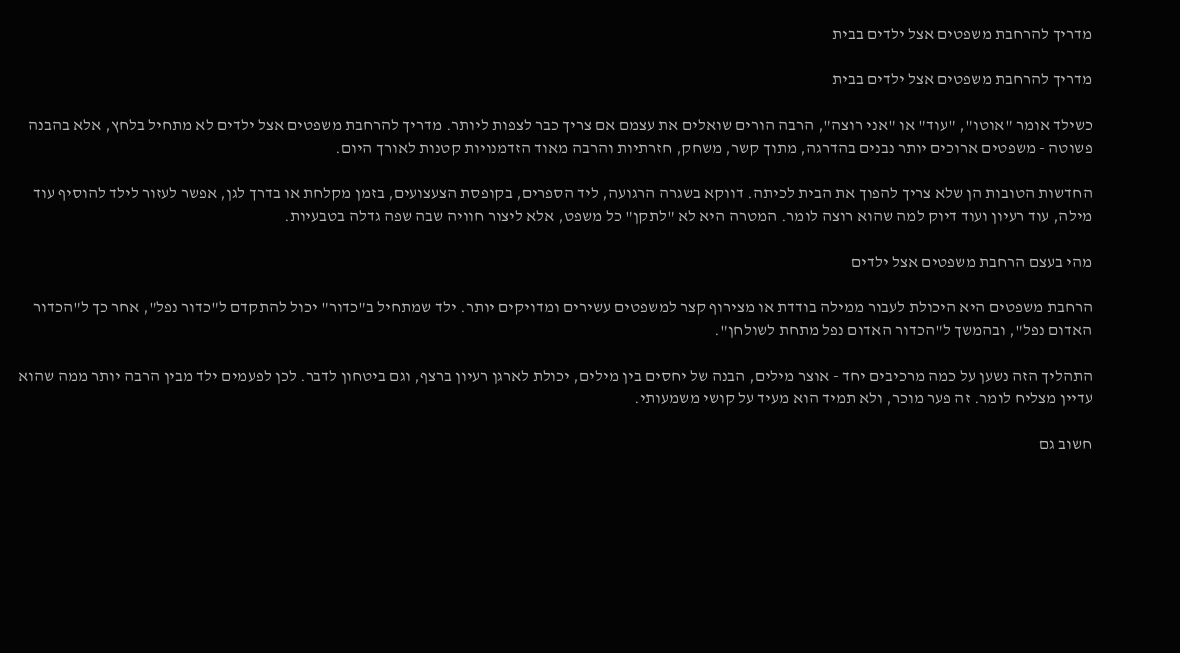מדריך להרחבת משפטים אצל ילדים בבית

מדריך להרחבת משפטים אצל ילדים בבית

כשילד אומר "אוטו", "עוד" או "אני רוצה", הרבה הורים שואלים את עצמם אם צריך כבר לצפות ליותר. מדריך להרחבת משפטים אצל ילדים לא מתחיל בלחץ, אלא בהבנה פשוטה - משפטים ארוכים יותר נבנים בהדרגה, מתוך קשר, משחק, חזרתיות והרבה מאוד הזדמנויות קטנות לאורך היום.

החדשות הטובות הן שלא צריך להפוך את הבית לכיתה. דווקא בשגרה הרגועה, ליד הספרים, בקופסת הצעצועים, בזמן מקלחת או בדרך לגן, אפשר לעזור לילד להוסיף עוד מילה, עוד רעיון ועוד דיוק למה שהוא רוצה לומר. המטרה היא לא "לתקן" כל משפט, אלא ליצור חוויה שבה שפה גדלה בטבעיות.

מהי בעצם הרחבת משפטים אצל ילדים

הרחבת משפטים היא היכולת לעבור ממילה בודדת או מצירוף קצר למשפטים עשירים ומדויקים יותר. ילד שמתחיל ב"כדור" יכול להתקדם ל"כדור נפל", אחר כך ל"הכדור האדום נפל", ובהמשך ל"הכדור האדום נפל מתחת לשולחן".

התהליך הזה נשען על כמה מרכיבים יחד - אוצר מילים, הבנה של יחסים בין מילים, יכולת לארגן רעיון ברצף, וגם ביטחון לדבר. לכן לפעמים ילד מבין הרבה יותר ממה שהוא עדיין מצליח לומר. זה פער מוכר, ולא תמיד הוא מעיד על קושי משמעותי.

חשוב גם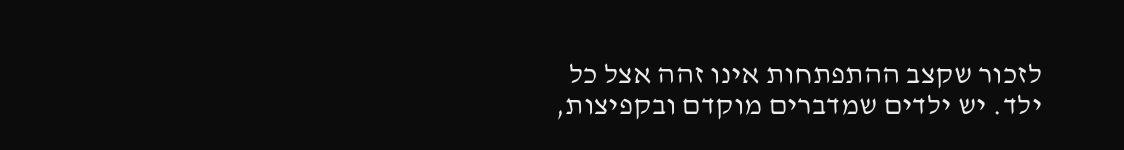לזכור שקצב ההתפתחות אינו זהה אצל כל ילד. יש ילדים שמדברים מוקדם ובקפיצות,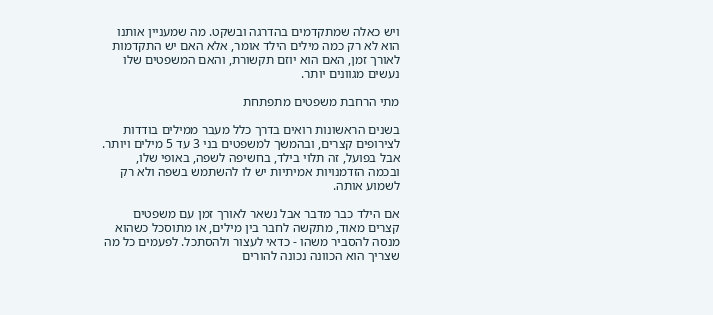ויש כאלה שמתקדמים בהדרגה ובשקט. מה שמעניין אותנו הוא לא רק כמה מילים הילד אומר, אלא האם יש התקדמות לאורך זמן, האם הוא יוזם תקשורת, והאם המשפטים שלו נעשים מגוונים יותר.

מתי הרחבת משפטים מתפתחת

בשנים הראשונות רואים בדרך כלל מעבר ממילים בודדות לצירופים קצרים, ובהמשך למשפטים בני 3 עד 5 מילים ויותר. אבל בפועל, זה תלוי בילד, בחשיפה לשפה, באופי שלו, ובכמה הזדמנויות אמיתיות יש לו להשתמש בשפה ולא רק לשמוע אותה.

אם הילד כבר מדבר אבל נשאר לאורך זמן עם משפטים קצרים מאוד, מתקשה לחבר בין מילים, או מתוסכל כשהוא מנסה להסביר משהו - כדאי לעצור ולהסתכל. לפעמים כל מה שצריך הוא הכוונה נכונה להורים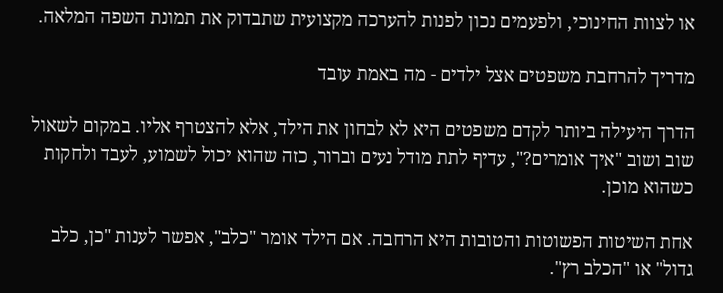או לצוות החינוכי, ולפעמים נכון לפנות להערכה מקצועית שתבדוק את תמונת השפה המלאה.

מדריך להרחבת משפטים אצל ילדים - מה באמת עובד

הדרך היעילה ביותר לקדם משפטים היא לא לבחון את הילד, אלא להצטרף אליו. במקום לשאול שוב ושוב "איך אומרים?", עדיף לתת מודל נעים וברור, כזה שהוא יכול לשמוע, לעבד ולחקות כשהוא מוכן.

אחת השיטות הפשוטות והטובות היא הרחבה. אם הילד אומר "כלב", אפשר לענות "כן, כלב גדול" או "הכלב רץ".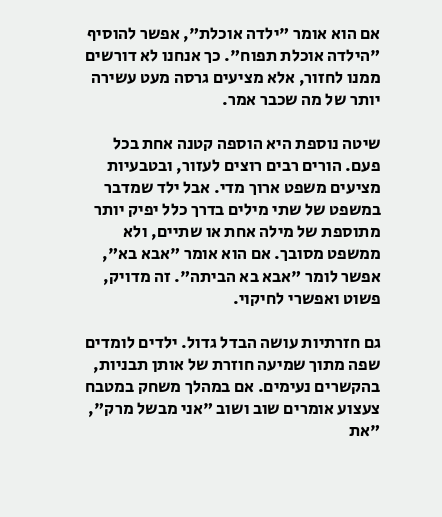אם הוא אומר "ילדה אוכלת", אפשר להוסיף "הילדה אוכלת תפוח". כך אנחנו לא דורשים ממנו לחזור, אלא מציעים גרסה מעט עשירה יותר של מה שכבר אמר.

שיטה נוספת היא הוספה קטנה אחת בכל פעם. הורים רבים רוצים לעזור, ובטבעיות מציעים משפט ארוך מדי. אבל ילד שמדבר במשפט של שתי מילים בדרך כלל יפיק יותר מתוספת של מילה אחת או שתיים, ולא ממשפט מסובך. אם הוא אומר "אבא בא", אפשר לומר "אבא בא הביתה". זה מדויק, פשוט ואפשרי לחיקוי.

גם חזרתיות עושה הבדל גדול. ילדים לומדים שפה מתוך שמיעה חוזרת של אותן תבניות, בהקשרים נעימים. אם במהלך משחק במטבח צעצוע אומרים שוב ושוב "אני מבשל מרק", "את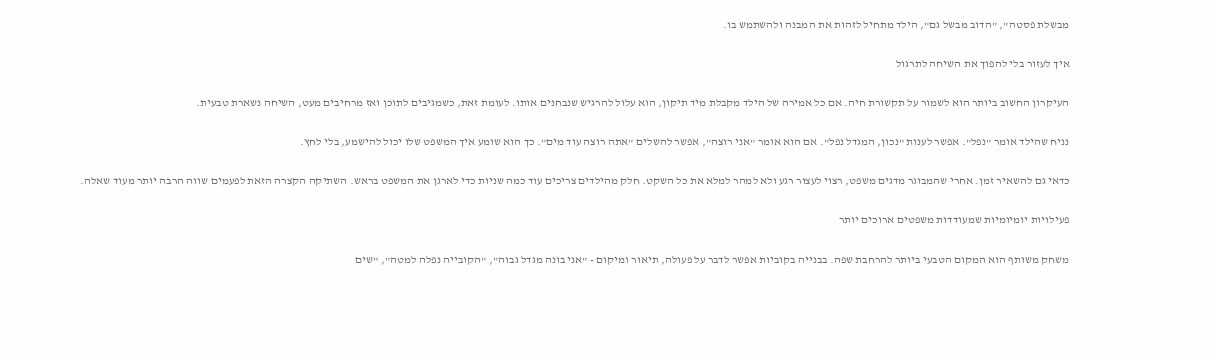מבשלת פסטה", "הדוב מבשל גם", הילד מתחיל לזהות את המבנה ולהשתמש בו.

איך לעזור בלי להפוך את השיחה לתרגול

העיקרון החשוב ביותר הוא לשמור על תקשורת חיה. אם כל אמירה של הילד מקבלת מיד תיקון, הוא עלול להרגיש שנבחנים אותו. לעומת זאת, כשמגיבים לתוכן ואז מרחיבים מעט, השיחה נשארת טבעית.

נניח שהילד אומר "נפל". אפשר לענות "נכון, המגדל נפל". אם הוא אומר "אני רוצה", אפשר להשלים "אתה רוצה עוד מים". כך הוא שומע איך המשפט שלו יכול להישמע, בלי לחץ.

כדאי גם להשאיר זמן. אחרי שהמבוגר מדגים משפט, רצוי לעצור רגע ולא למהר למלא את כל השקט. חלק מהילדים צריכים עוד כמה שניות כדי לארגן את המשפט בראש. השתיקה הקצרה הזאת לפעמים שווה הרבה יותר מעוד שאלה.

פעילויות יומיומיות שמעודדות משפטים ארוכים יותר

משחק משותף הוא המקום הטבעי ביותר להרחבת שפה. בבנייה בקוביות אפשר לדבר על פעולה, תיאור ומיקום - "אני בונה מגדל גבוה", "הקובייה נפלה למטה", "שים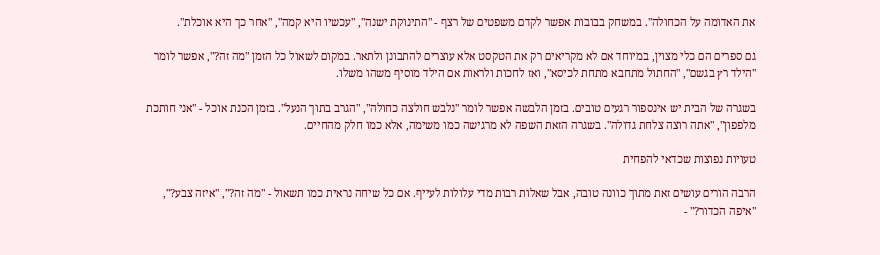את האדומה על הכחולה". במשחק בבובות אפשר לקדם משפטים של רצף - "התינוקת ישנה", "עכשיו היא קמה", "אחר כך היא אוכלת".

גם ספרים הם כלי מצוין, במיוחד אם לא מקריאים רק את הטקסט אלא עוצרים להתבונן ולתאר. במקום לשאול כל הזמן "מה זה?", אפשר לומר "הילד רץ בגשם", "החתול מתחבא מתחת לכיסא", ואז לחכות ולראות אם הילד מוסיף משהו משלו.

בשגרה של הבית יש אינספור רגעים טובים. בזמן הלבשה אפשר לומר "נלבש חולצה כחולה", "הגרב בתוך הנעל". בזמן הכנת אוכל - "אני חותכת מלפפון", "אתה רוצה צלחת גדולה". בשגרה הזאת השפה לא מרגישה כמו משימה, אלא כמו חלק מהחיים.

טעויות נפוצות שכדאי להפחית

הרבה הורים עושים זאת מתוך כוונה טובה, אבל שאלות רבות מדי עלולות לעייף. אם כל שיחה נראית כמו תשאול - "מה זה?", "איזה צבע?", "איפה הכדור?" -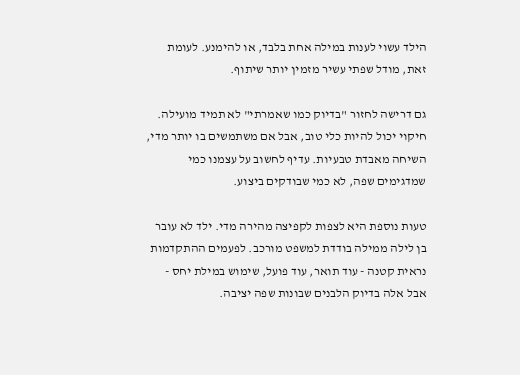הילד עשוי לענות במילה אחת בלבד, או להימנע. לעומת זאת, מודל שפתי עשיר מזמין יותר שיתוף.

גם דרישה לחזור "בדיוק כמו שאמרתי" לא תמיד מועילה. חיקוי יכול להיות כלי טוב, אבל אם משתמשים בו יותר מדי, השיחה מאבדת טבעיות. עדיף לחשוב על עצמנו כמי שמדגימים שפה, לא כמי שבודקים ביצוע.

טעות נוספת היא לצפות לקפיצה מהירה מדי. ילד לא עובר בן לילה ממילה בודדת למשפט מורכב. לפעמים ההתקדמות נראית קטנה - עוד תואר, עוד פועל, שימוש במילת יחס - אבל אלה בדיוק הלבנים שבונות שפה יציבה.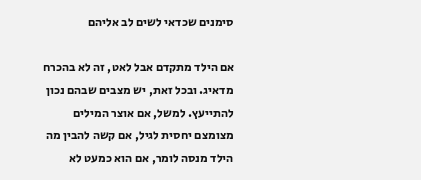סימנים שכדאי לשים לב אליהם

אם הילד מתקדם אבל לאט, זה לא בהכרח מדאיג. ובכל זאת, יש מצבים שבהם נכון להתייעץ. למשל, אם אוצר המילים מצומצם יחסית לגיל, אם קשה להבין מה הילד מנסה לומר, אם הוא כמעט לא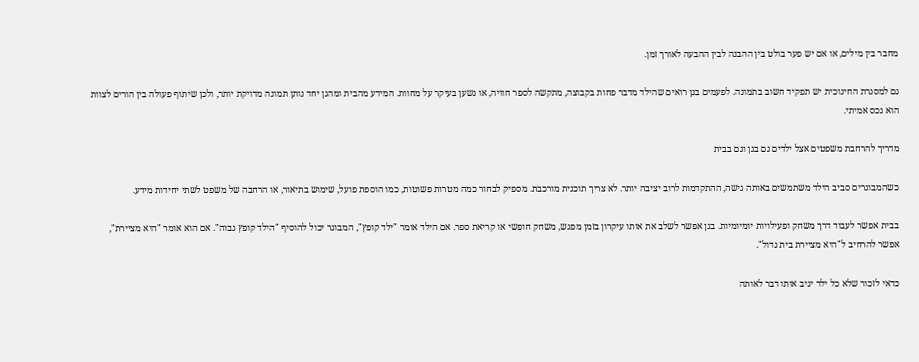מחבר בין מילים, או אם יש פער בולט בין ההבנה לבין ההבעה לאורך זמן.

גם למסגרת החינוכית יש תפקיד חשוב בתמונה. לפעמים בגן רואים שהילד מדבר פחות בקבוצה, מתקשה לספר חוויה, או נשען בעיקר על מחוות. המידע מהבית ומהגן יחד נותן תמונה מדויקת יותר, ולכן שיתוף פעולה בין הורים לצוות הוא נכס אמיתי.

מדריך להרחבת משפטים אצל ילדים גם בגן וגם בבית

כשהמבוגרים סביב הילד משתמשים באותה גישה, ההתקדמות לרוב יציבה יותר. לא צריך תוכנית מורכבת. מספיק לבחור כמה מטרות פשוטות, כמו הוספת פועל, שימוש בתיאור, או הרחבה של משפט לשתי יחידות מידע.

בבית אפשר לעבוד דרך משחק ופעילויות יומיומיות. בגן אפשר לשלב את אותו עיקרון בזמן מפגש, משחק חופשי או קריאת ספר. אם הילד אומר "ילד קופץ", המבוגר יכול להוסיף "הילד קופץ גבוה". אם הוא אומר "היא מציירת", אפשר להרחיב ל"היא מציירת בית גדול".

כדאי לזכור שלא כל ילד יגיב אותו דבר לאותה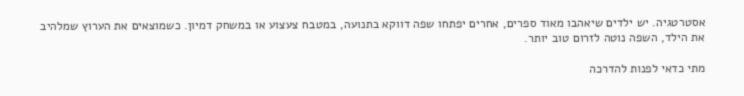אסטרטגיה. יש ילדים שיאהבו מאוד ספרים, אחרים יפתחו שפה דווקא בתנועה, במטבח צעצוע או במשחק דמיון. כשמוצאים את הערוץ שמלהיב את הילד, השפה נוטה לזרום טוב יותר.

מתי כדאי לפנות להדרכה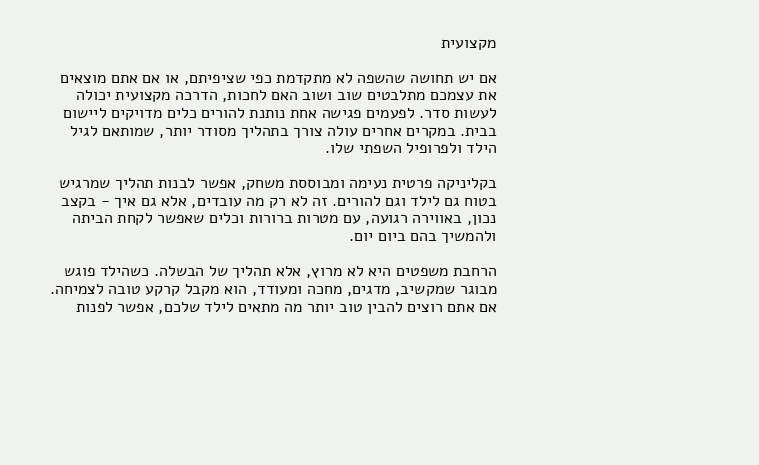מקצועית

אם יש תחושה שהשפה לא מתקדמת כפי שציפיתם, או אם אתם מוצאים את עצמכם מתלבטים שוב ושוב האם לחכות, הדרכה מקצועית יכולה לעשות סדר. לפעמים פגישה אחת נותנת להורים כלים מדויקים ליישום בבית. במקרים אחרים עולה צורך בתהליך מסודר יותר, שמותאם לגיל הילד ולפרופיל השפתי שלו.

בקליניקה פרטית נעימה ומבוססת משחק, אפשר לבנות תהליך שמרגיש בטוח גם לילד וגם להורים. זה לא רק מה עובדים, אלא גם איך - בקצב נכון, באווירה רגועה, עם מטרות ברורות וכלים שאפשר לקחת הביתה ולהמשיך בהם ביום יום.

הרחבת משפטים היא לא מרוץ, אלא תהליך של הבשלה. כשהילד פוגש מבוגר שמקשיב, מדגים, מחכה ומעודד, הוא מקבל קרקע טובה לצמיחה. אם אתם רוצים להבין טוב יותר מה מתאים לילד שלכם, אפשר לפנות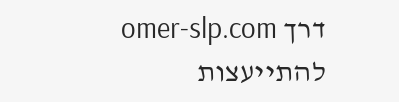דרך omer-slp.com להתייעצות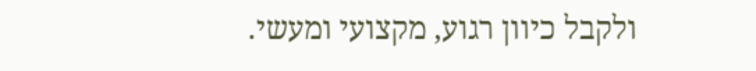ולקבל כיוון רגוע, מקצועי ומעשי.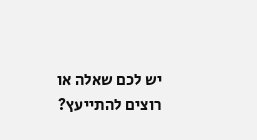יש לכם שאלה או רוצים להתייעץ?